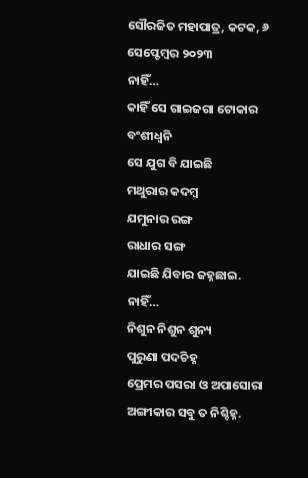ସୌରଜିତ ମହାପାତ୍ର, କଟକ, ୬ ସେପ୍ଟେମ୍ବର ୨୦୨୩
ନାହିଁ…
କାହିଁ ସେ ଗାଇଜଗା ଟୋକାର
ବଂଶୀଧ୍ୱନି
ସେ ଯୁଗ ବି ଯାଇଛି
ମଥୁରାର କଦମ୍ବ
ଯମୁନାର ରଙ୍ଗ
ରାଧାର ସଙ୍ଗ
ଯାଇଛି ଯିବାର ଜହ୍ନଛାଇ.
ନାହିଁ…
ନିଶୁନ ନିଶୁନ ଶୁନ୍ୟ
ପୁରୁଣା ପଦଚିହ୍ନ
ପ୍ରେମର ପସରା ଓ ଅପାସୋରା
ଅଙ୍ଗୀକାର ସବୁ ତ ନିଶ୍ଚିହ୍ନ.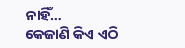ନାହିଁ…
କେଜାଣି କିଏ ଏଠି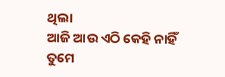ଥିଲା
ଆଜି ଆଉ ଏଠି କେହି ନାହିଁ
ତୁମେ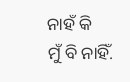ନାହଁ କି
ମୁଁ ବି ନାହିଁ.